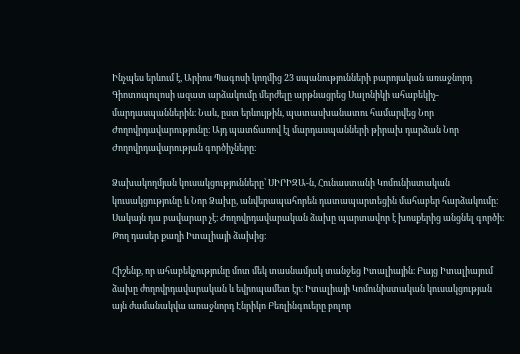Ինչպես երևում է, Արիոս Պագոսի կողմից 23 սպանությունների բարոյական առաջնորդ Գիոտոպուլոսի ազատ արձակումը մերժելը արթնացրեց Սալոնիկի ահաբեկիչ-մարդասպաններին։ Նաև, ըստ երևույթին, պատասխանատու համարվեց Նոր Ժողովրդավարությունը։ Այդ պատճառով էլ մարդասպանների թիրախ դարձան Նոր Ժողովրդավարության գործիչները։

Ձախակողմյան կուսակցությունները՝ ՍԻՐԻԶԱ-ն, Հունաստանի Կոմունիստական կուսակցությունը և Նոր Ձախը, անվերապահորեն դատապարտեցին մահաբեր հարձակումը։ Սակայն դա բավարար չէ։ Ժողովրդավարական ձախը պարտավոր է խոսքերից անցնել գործի։ Թող դասեր քաղի Իտալիայի ձախից։

Հիշենք, որ ահաբեկչությունը մոտ մեկ տասնամյակ տանջեց Իտալիային։ Բայց Իտալիայում ձախը ժողովրդավարական և եվրոպամետ էր։ Իտալիայի Կոմունիստական կուսակցության այն ժամանակվա առաջնորդ Էնրիկո Բեռլինգուերը բոլոր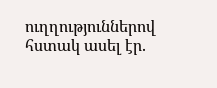ուղղություններով հստակ ասել էր.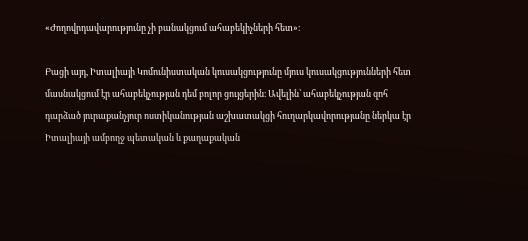«Ժողովրդավարությունը չի բանակցում ահաբեկիչների հետ»։

Բացի այդ, Իտալիայի Կոմունիստական կուսակցությունը մյուս կուսակցությունների հետ մասնակցում էր ահաբեկչության դեմ բոլոր ցույցերին։ Ավելին՝ ահաբեկչության զոհ դարձած յուրաքանչյուր ոստիկանության աշխատակցի հուղարկավորությանը ներկա էր Իտալիայի ամբողջ պետական և քաղաքական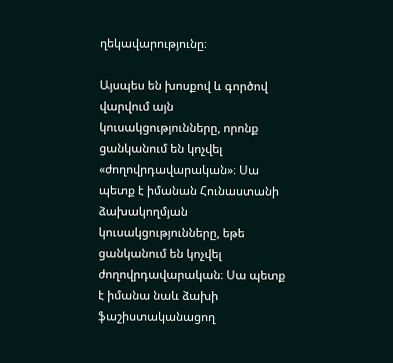ղեկավարությունը։

Այսպես են խոսքով և գործով վարվում այն կուսակցությունները, որոնք ցանկանում են կոչվել «ժողովրդավարական»։ Սա պետք է իմանան Հունաստանի ձախակողմյան կուսակցությունները, եթե ցանկանում են կոչվել ժողովրդավարական։ Սա պետք է իմանա նաև ձախի ֆաշիստականացող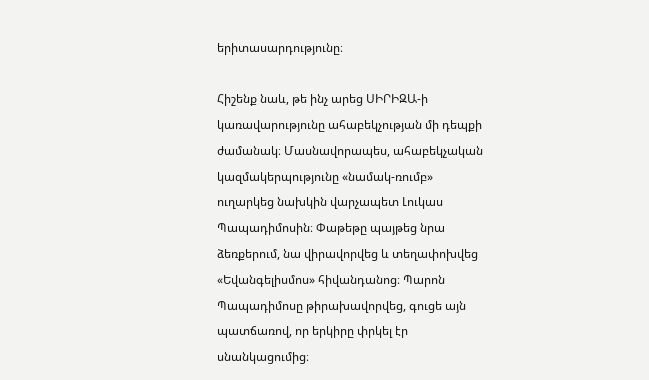երիտասարդությունը։

Հիշենք նաև, թե ինչ արեց ՍԻՐԻԶԱ-ի կառավարությունը ահաբեկչության մի դեպքի ժամանակ։ Մասնավորապես, ահաբեկչական կազմակերպությունը «նամակ-ռումբ» ուղարկեց նախկին վարչապետ Լուկաս Պապադիմոսին։ Փաթեթը պայթեց նրա ձեռքերում, նա վիրավորվեց և տեղափոխվեց «Եվանգելիսմոս» հիվանդանոց։ Պարոն Պապադիմոսը թիրախավորվեց, գուցե այն պատճառով, որ երկիրը փրկել էր սնանկացումից։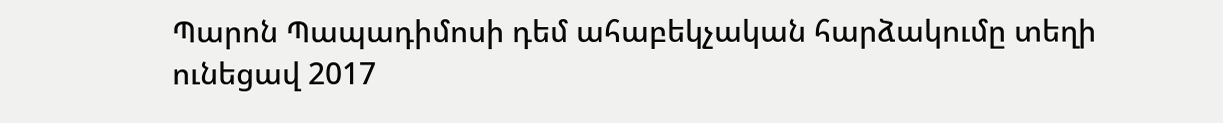Պարոն Պապադիմոսի դեմ ահաբեկչական հարձակումը տեղի ունեցավ 2017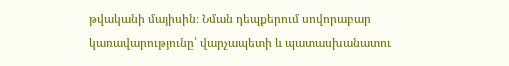թվականի մայիսին։ Նման դեպքերում սովորաբար կառավարությունը՝ վարչապետի և պատասխանատու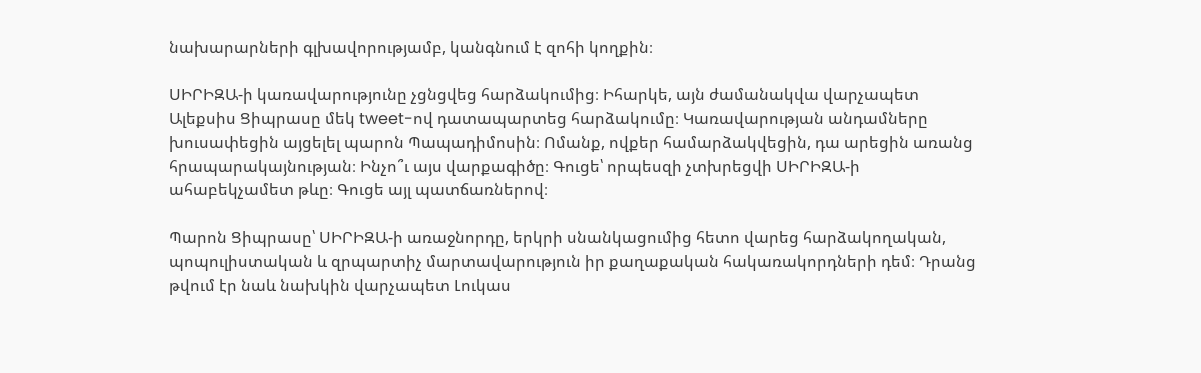նախարարների գլխավորությամբ, կանգնում է զոհի կողքին։

ՍԻՐԻԶԱ-ի կառավարությունը չցնցվեց հարձակումից։ Իհարկե, այն ժամանակվա վարչապետ Ալեքսիս Ցիպրասը մեկ tweet-ով դատապարտեց հարձակումը։ Կառավարության անդամները խուսափեցին այցելել պարոն Պապադիմոսին։ Ոմանք, ովքեր համարձակվեցին, դա արեցին առանց հրապարակայնության։ Ինչո՞ւ այս վարքագիծը։ Գուցե՝ որպեսզի չտխրեցվի ՍԻՐԻԶԱ-ի ահաբեկչամետ թևը։ Գուցե այլ պատճառներով։

Պարոն Ցիպրասը՝ ՍԻՐԻԶԱ-ի առաջնորդը, երկրի սնանկացումից հետո վարեց հարձակողական, պոպուլիստական և զրպարտիչ մարտավարություն իր քաղաքական հակառակորդների դեմ։ Դրանց թվում էր նաև նախկին վարչապետ Լուկաս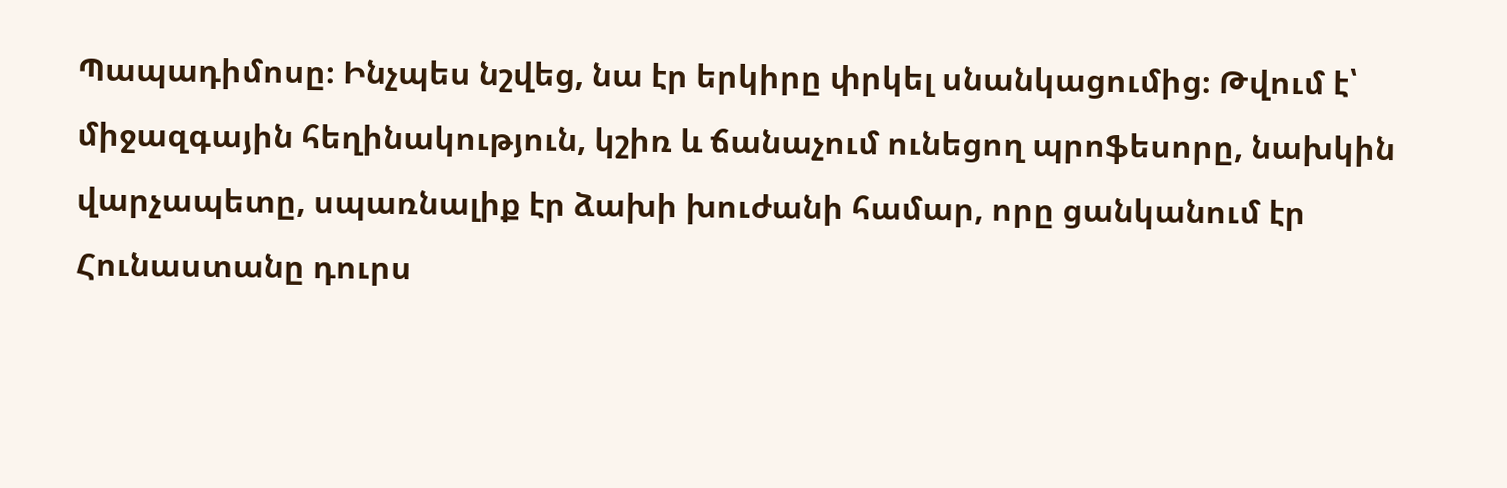Պապադիմոսը։ Ինչպես նշվեց, նա էր երկիրը փրկել սնանկացումից։ Թվում է՝ միջազգային հեղինակություն, կշիռ և ճանաչում ունեցող պրոֆեսորը, նախկին վարչապետը, սպառնալիք էր ձախի խուժանի համար, որը ցանկանում էր Հունաստանը դուրս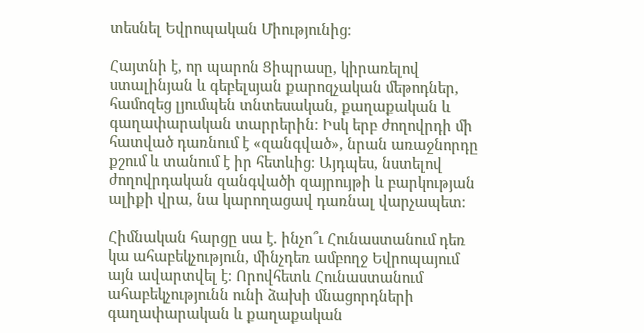տեսնել Եվրոպական Միությունից։

Հայտնի է, որ պարոն Ցիպրասը, կիրառելով ստալինյան և գեբելսյան քարոզչական մեթոդներ, համոզեց լյումպեն տնտեսական, քաղաքական և գաղափարական տարրերին։ Իսկ երբ ժողովրդի մի հատված դառնում է «զանգված», նրան առաջնորդը քշում և տանում է իր հետևից։ Այդպես, նստելով ժողովրդական զանգվածի զայրույթի և բարկության ալիքի վրա, նա կարողացավ դառնալ վարչապետ։

Հիմնական հարցը սա է. ինչո՞ւ Հունաստանում դեռ կա ահաբեկչություն, մինչդեռ ամբողջ Եվրոպայում այն ավարտվել է։ Որովհետև Հունաստանում ահաբեկչությունն ունի ձախի մնացորդների գաղափարական և քաղաքական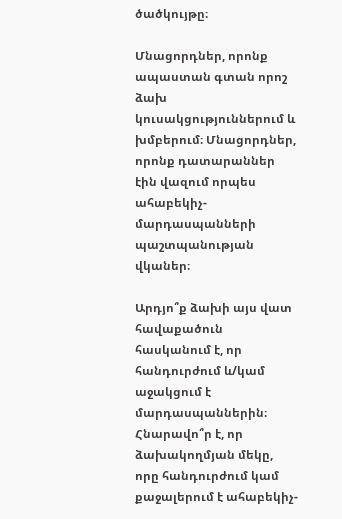ծածկույթը։

Մնացորդներ, որոնք ապաստան գտան որոշ ձախ կուսակցություններում և խմբերում։ Մնացորդներ, որոնք դատարաններ էին վազում որպես ահաբեկիչ-մարդասպանների պաշտպանության վկաներ։

Արդյո՞ք ձախի այս վատ հավաքածուն հասկանում է, որ հանդուրժում և/կամ աջակցում է մարդասպաններին։ Հնարավո՞ր է, որ ձախակողմյան մեկը, որը հանդուրժում կամ քաջալերում է ահաբեկիչ-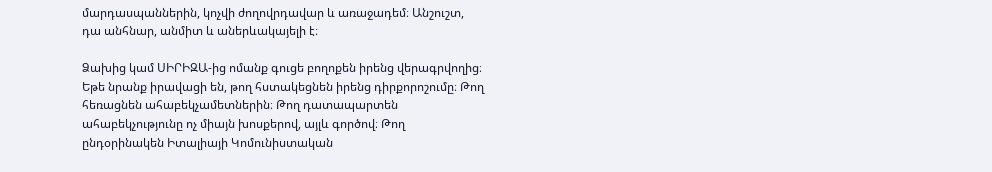մարդասպաններին, կոչվի ժողովրդավար և առաջադեմ։ Անշուշտ, դա անհնար, անմիտ և աներևակայելի է։

Ձախից կամ ՍԻՐԻԶԱ-ից ոմանք գուցե բողոքեն իրենց վերագրվողից։ Եթե նրանք իրավացի են, թող հստակեցնեն իրենց դիրքորոշումը։ Թող հեռացնեն ահաբեկչամետներին։ Թող դատապարտեն ահաբեկչությունը ոչ միայն խոսքերով, այլև գործով։ Թող ընդօրինակեն Իտալիայի Կոմունիստական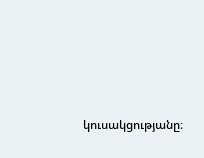կուսակցությանը։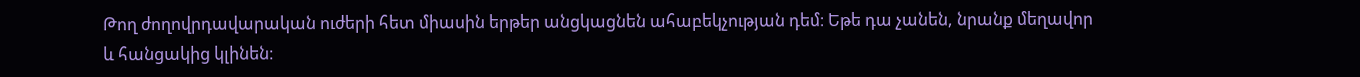Թող ժողովրդավարական ուժերի հետ միասին երթեր անցկացնեն ահաբեկչության դեմ։ Եթե դա չանեն, նրանք մեղավոր և հանցակից կլինեն։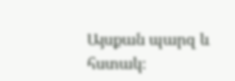Այսքան պարզ և հստակ։